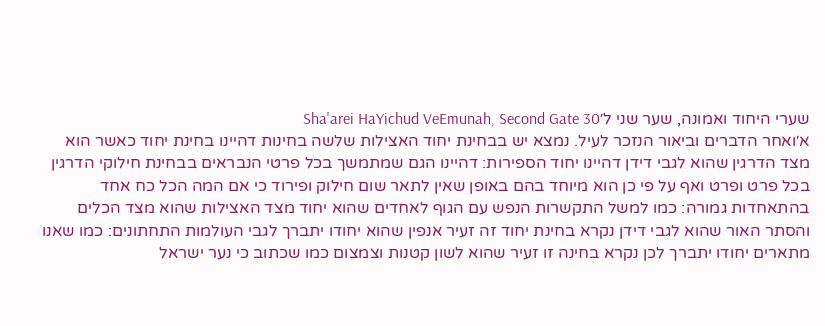שערי היחוד ואמונה, שער שני ל׳Sha'arei HaYichud VeEmunah, Second Gate 30
א׳ואחר הדברים וביאור הנזכר לעיל. נמצא יש בבחינת יחוד האצילות שלשה בחינות דהיינו בחינת יחוד כאשר הוא מצד הדרגין שהוא לגבי דידן דהיינו יחוד הספירות: דהיינו הגם שמתמשך בכל פרטי הנבראים בבחינת חילוקי הדרגין בכל פרט ופרט ואף על פי כן הוא מיוחד בהם באופן שאין לתאר שום חילוק ופירוד כי אם המה הכל כח אחד בהתאחדות גמורה: כמו למשל התקשרות הנפש עם הגוף לאחדים שהוא יחוד מצד האצילות שהוא מצד הכלים והסתר האור שהוא לגבי דידן נקרא בחינת יחוד זה זעיר אנפין שהוא יחודו יתברך לגבי העולמות התחתונים: כמו שאנו מתארים יחודו יתברך לכן נקרא בחינה זו זעיר שהוא לשון קטנות וצמצום כמו שכתוב כי נער ישראל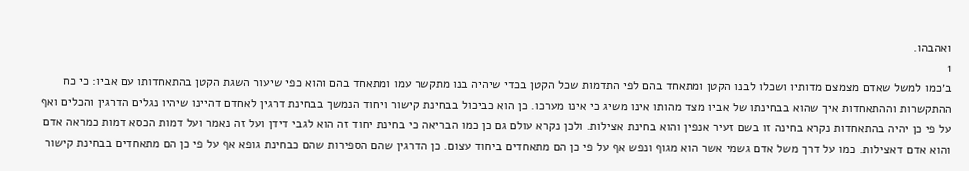ואהבהו.
1
ב׳כמו למשל שאדם מצמצם מדותיו ושכלו לבנו הקטן ומתאחד בהם לפי התדמות שכל הקטן בכדי שיהיה בנו מתקשר עמו ומתאחד בהם והוא כפי שיעור השגת הקטן בהתאחדותו עם אביו: כי כח ההתקשרות וההתאחדות איך שהוא בבחינתו של אביו מצד מהותו אינו משיג כי אינו מערכו. כן הוא כביכול בבחינת קישור ויחוד הנמשך בבחינת דרגין לאחדם דהיינו שיהיו נגלים הדרגין והכלים ואף על פי כן יהיה בהתאחדות נקרא בחינה זו בשם זעיר אנפין והוא בחינת אצילות. ולכן נקרא עולם גם כן כמו הבריאה כי בחינת יחוד זה הוא לגבי דידן ועל זה נאמר ועל דמות הכסא דמות כמראה אדם והוא אדם דאצילות. כמו על דרך משל אדם גשמי אשר הוא מגוף ונפש אף על פי כן הם מתאחדים ביחוד עצום. כן הדרגין שהם הספירות שהם כבחינת גופא אף על פי כן הם מתאחדים בבחינת קישור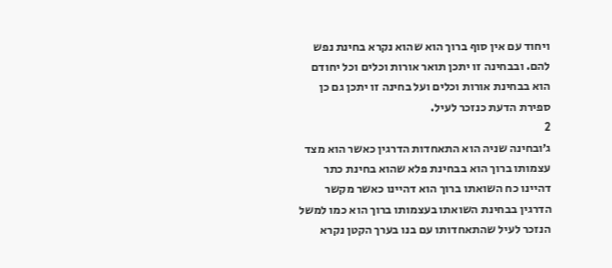ויחוד עם אין סוף ברוך הוא שהוא נקרא בחינת נפש להם. ובבחינה זו יתכן תואר אורות וכלים וכל יחודם הוא בבחינת אורות וכלים ועל בחינה זו יתכן גם כן ספירת הדעת כנזכר לעיל.
2
ג׳ובחינה שניה הוא התאחדות הדרגין כאשר הוא מצד עצמותו ברוך הוא בבחינת פלא שהוא בחינת כתר דהיינו כח השואתו ברוך הוא דהיינו כאשר מקשר הדרגין בבחינת השואתו בעצמותו ברוך הוא כמו למשל הנזכר לעיל שהתאחדותו עם בנו בערך הקטן נקרא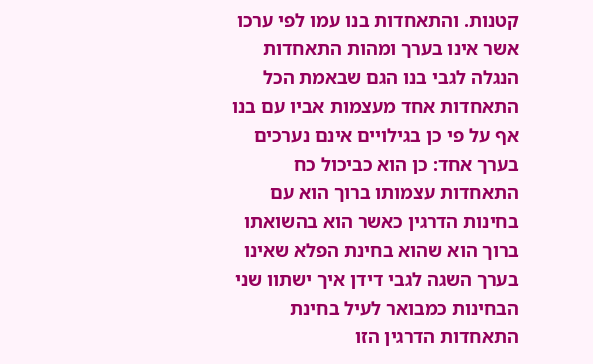קטנות. והתאחדות בנו עמו לפי ערכו אשר אינו בערך ומהות התאחדות הנגלה לגבי בנו הגם שבאמת הכל התאחדות אחד מעצמות אביו עם בנו אף על פי כן בגילויים אינם נערכים בערך אחד: כן הוא כביכול כח התאחדות עצמותו ברוך הוא עם בחינות הדרגין כאשר הוא בהשואתו ברוך הוא שהוא בחינת הפלא שאינו בערך השגה לגבי דידן איך ישתוו שני הבחינות כמבואר לעיל בחינת התאחדות הדרגין הזו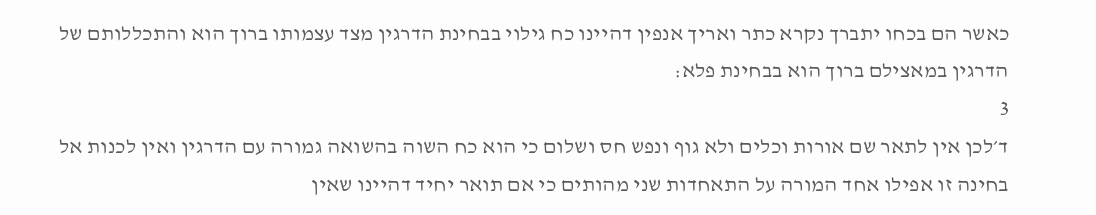כאשר הם בכחו יתברך נקרא כתר ואריך אנפין דהיינו כח גילוי בבחינת הדרגין מצד עצמותו ברוך הוא והתכללותם של הדרגין במאצילם ברוך הוא בבחינת פלא:
3
ד׳לכן אין לתאר שם אורות וכלים ולא גוף ונפש חס ושלום כי הוא כח השוה בהשואה גמורה עם הדרגין ואין לכנות אל בחינה זו אפילו אחד המורה על התאחדות שני מהותים כי אם תואר יחיד דהיינו שאין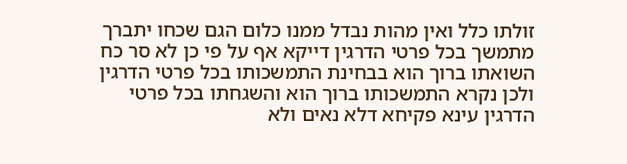זולתו כלל ואין מהות נבדל ממנו כלום הגם שכחו יתברך מתמשך בכל פרטי הדרגין דייקא אף על פי כן לא סר כח השואתו ברוך הוא בבחינת התמשכותו בכל פרטי הדרגין ולכן נקרא התמשכותו ברוך הוא והשגחתו בכל פרטי הדרגין עינא פקיחא דלא נאים ולא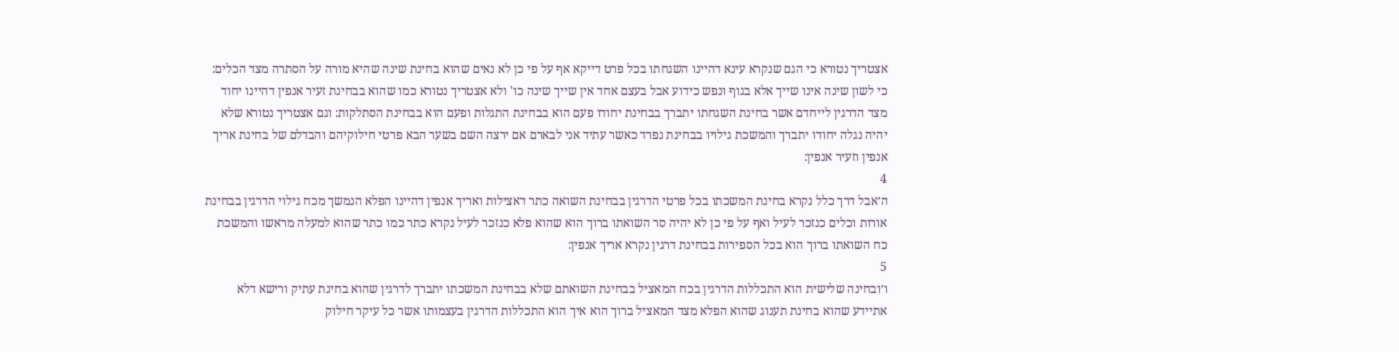אצטריך נטורא כי הגם שנקרא עינא דהיינו השגחתו בכל פרט דייקא אף על פי כן לא נאים שהוא בחינת שינה שהיא מורה על הסתרה מצד הכלים: כי לשון שינה אינו שייך אלא בגוף ונפש כידוע אבל בעצם אחד אין שייך שינה כו' ולא אצטריך נטורא כמו שהוא בבחינת זעיר אנפין דהיינו יחוד מצד הדרגין לייחדם אשר בחינת השגחתו יתברך בבחינת יחודו פעם הוא בבחינת התגלות ופעם הוא בבחינת הסתלקות: וגם אצטריך נטורא שלא יהיה נגלה יחודו יתברך והמשכת גילויו בבחינת נפרד כאשר עתיד אני לבארם אם ירצה השם בשער הבא פרטי חילוקיהם והבדלם של בחינת אריך אנפין וזעיר אנפין:
4
ה׳אבל דרך כלל נקרא בחינת המשכתו בכל פרטי הדרגין בבחינת השואה כתר דאצילות ואריך אנפין דהיינו הפלא הנמשך מכח גילוי הדרגין בבחינת אורות וכלים כנזכר לעיל ואף על פי כן לא יהיה סר השואתו ברוך הוא שהוא פלא כנזכר לעיל נקרא כתר כמו כתר שהוא למעלה מראשו והמשכת כח השואתו ברוך הוא בכל הספירות בבחינת דרגין נקרא אריך אנפין:
5
ו׳ובחינה שלישית הוא התכללות הדרגין בכח המאציל בבחינת השואתם שלא בבחינת המשכתו יתברך לדרגין שהוא בחינת עתיק ורישא דלא אתיידע שהוא בחינת תענוג שהוא הפלא מצד המאציל ברוך הוא איך הוא התכללות הדרגין בעצמותו אשר כל עיקר חילוק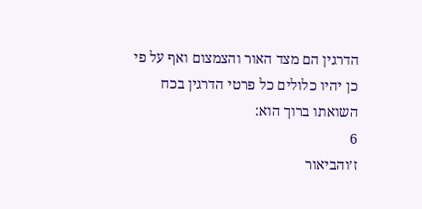הדרגין הם מצד האור והצמצום ואף על פי כן יהיו כלולים כל פרטי הדרגין בכח השואתו ברוך הוא:
6
ז׳והביאור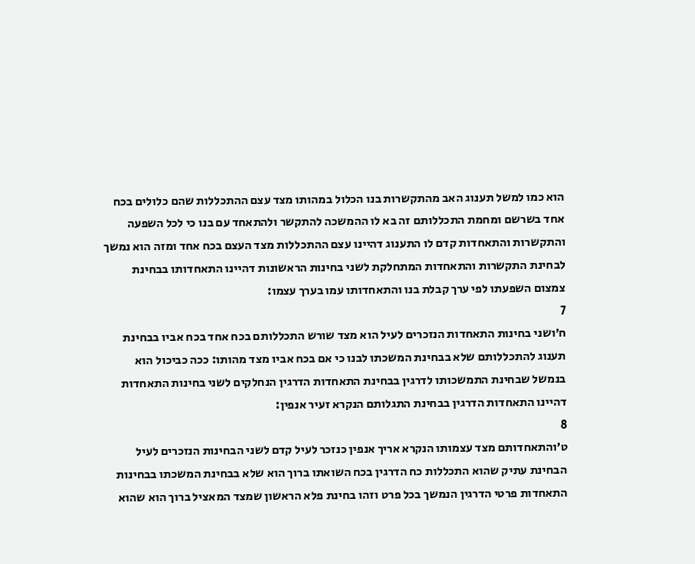הוא כמו למשל תענוג האב מהתקשרות בנו הכלול במהותו מצד עצם ההתכללות שהם כלולים בכח אחד בשרשם ומחמת התכללותם זה בא לו ההמשכה להתקשר ולהתאחד עם בנו כי לכל השפעה והתקשרות והתאחדות קדם לו התענוג דהיינו עצם ההתכללות מצד העצם בכח אחד ומזה הוא נמשך לבחינת התקשרות והתאחדות המתחלקת לשני בחינות הראשונות דהיינו התאחדותו בבחינת צמצום השפעתו לפי ערך קבלת בנו והתאחדותו עמו בערך עצמו:
7
ח׳ושני בחינות התאחדות הנזכרים לעיל הוא מצד שורש התכללותם בכח אחד בכח אביו בבחינת תענוג להתכללותם שלא בבחינת המשכתו לבנו כי אם בכח אביו מצד מהותו: ככה כביכול הוא בנמשל שבחינת התמשכותו לדרגין בבחינת התאחדות הדרגין הנחלקים לשני בחינות התאחדות דהיינו התאחדות הדרגין בבחינת התגלותם הנקרא זעיר אנפין:
8
ט׳והתאחדותם מצד עצמותו הנקרא אריך אנפין כנזכר לעיל קדם לשני הבחינות הנזכרים לעיל הבחינת עתיק שהוא התכללות כח הדרגין בכח השואתו ברוך הוא שלא בבחינת המשכתו בבחינות התאחדות פרטי הדרגין הנמשך בכל פרט וזהו בחינת פלא הראשון שמצד המאציל ברוך הוא שהוא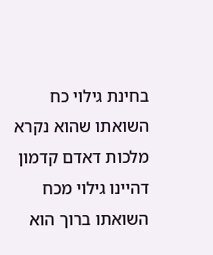בחינת גילוי כח השואתו שהוא נקרא מלכות דאדם קדמון דהיינו גילוי מכח השואתו ברוך הוא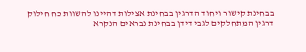בבחינת קישור ויחוד הדרגין בבחינת אצילות דהיינו להשוות כח חילוק דרגין המתחלקים לגבי דידן בבחינת נבראים הנקרא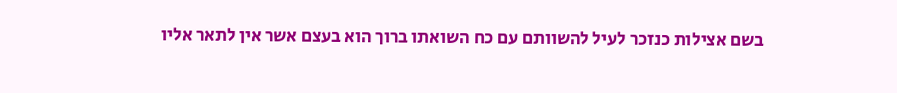בשם אצילות כנזכר לעיל להשוותם עם כח השואתו ברוך הוא בעצם אשר אין לתאר אליו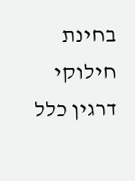בחינת חילוקי דרגין כלל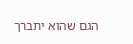הגם שהוא יתברך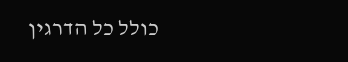כולל כל הדרגין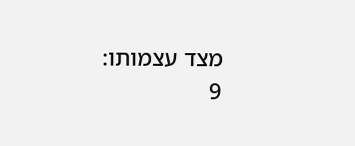מצד עצמותו:
9